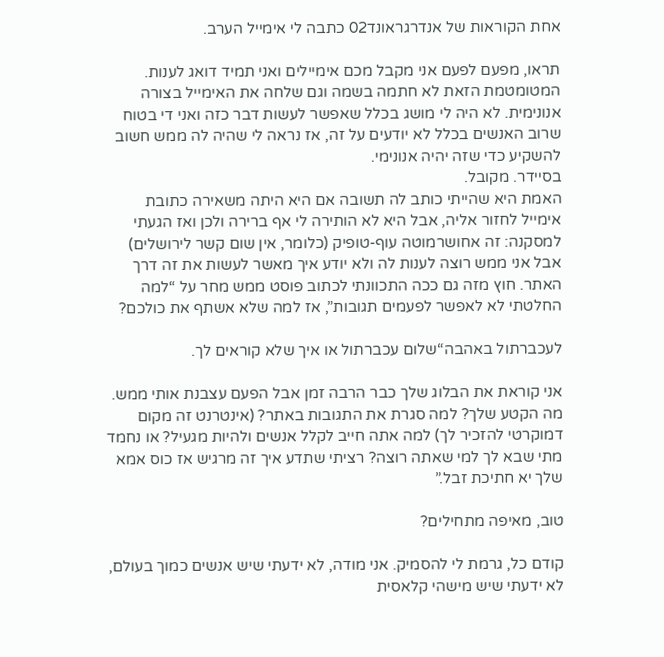אחת הקוראות של אנדרגראונד02 כתבה לי אימייל הערב.

תראו, מפעם לפעם אני מקבל מכם אימיילים ואני תמיד דואג לענות. המטומטמת הזאת לא חתמה בשמה וגם שלחה את האימייל בצורה אנונימית. לא היה לי מושג בכלל שאפשר לעשות דבר כזה ואני די בטוח שרוב האנשים בכלל לא יודעים על זה, אז נראה לי שהיה לה ממש חשוב להשקיע כדי שזה יהיה אנונימי.
בסיידר. מקובל.
האמת היא שהייתי כותב לה תשובה אם היא היתה משאירה כתובת אימייל לחזור אליה, אבל היא לא הותירה לי אף ברירה ולכן ואז הגעתי למסקנה: זה אחושרמוטה עוף-טופיק (כלומר, אין שום קשר לירושלים) אבל אני ממש רוצה לענות לה ולא יודע איך מאשר לעשות את זה דרך האתר. חוץ מזה גם ככה התכוונתי לכתוב פוסט ממש מחר על “למה החלטתי לא לאפשר לפעמים תגובות”, אז למה שלא אשתף את כולכם?

לעכברתול באהבה“שלום עכברתול או איך שלא קוראים לך.

אני קוראת את הבלוג שלך כבר הרבה זמן אבל הפעם עצבנת אותי ממש. מה הקטע שלך? למה סגרת את התגובות באתר? (אינטרנט זה מקום דמוקרטי להזכיר לך) למה אתה חייב לקלל אנשים ולהיות מגעיל? או נחמד מתי שבא לך למי שאתה רוצה? רציתי שתדע איך זה מרגיש אז כוס אמא שלך יא חתיכת זבל.”

טוב, מאיפה מתחילים?

קודם כל, גרמת לי להסמיק. אני מודה, לא ידעתי שיש אנשים כמוך בעולם, לא ידעתי שיש מישהי קלאסית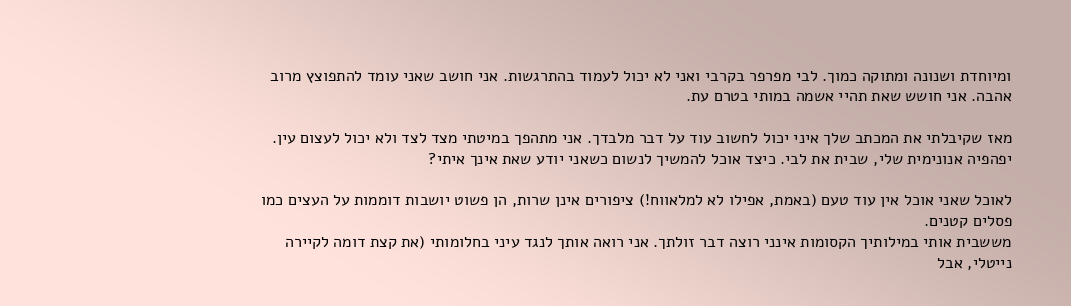ומיוחדת ושנונה ומתוקה כמוך. לבי מפרפר בקרבי ואני לא יכול לעמוד בהתרגשות. אני חושב שאני עומד להתפוצץ מרוב אהבה. אני חושש שאת תהיי אשמה במותי בטרם עת.

מאז שקיבלתי את המכתב שלך איני יכול לחשוב עוד על דבר מלבדך. אני מתהפך במיטתי מצד לצד ולא יכול לעצום עין.
יפהפיה אנונימית שלי, שבית את לבי. כיצד אוכל להמשיך לנשום כשאני יודע שאת אינך איתי?

לאוכל שאני אוכל אין עוד טעם (באמת, אפילו לא למלאווח!) ציפורים אינן שרות, הן פשוט יושבות דוממות על העצים כמו פסלים קטנים.
מששבית אותי במילותיך הקסומות אינני רוצה דבר זולתך. אני רואה אותך לנגד עיני בחלומותי (את קצת דומה לקיירה נייטלי, אבל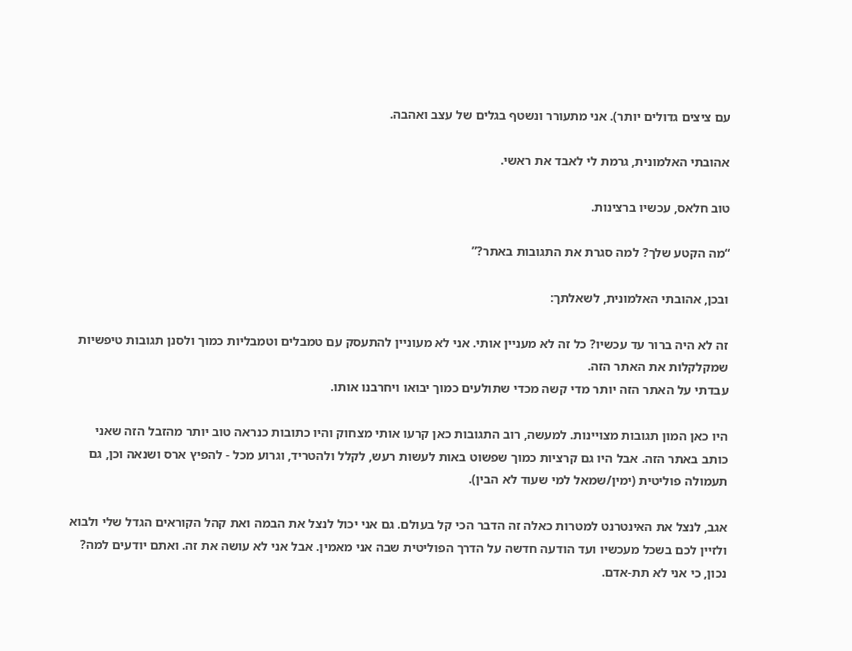עם ציצים גדולים יותר). אני מתעורר ונשטף בגלים של עצב ואהבה.

אהובתי האלמונית, גרמת לי לאבד את ראשי.

טוב חלאס, עכשיו ברצינות.

“מה הקטע שלך? למה סגרת את התגובות באתר?”

ובכן, אהובתי האלמונית, לשאלתך:

זה לא היה ברור עד עכשיו? כל זה לא מעניין אותי. אני לא מעוניין להתעסק עם טמבלים וטמבליות כמוך ולסנן תגובות טיפשיות שמקלקלות את האתר הזה.
עבדתי על האתר הזה יותר מדי קשה מכדי שתולעים כמוך יבואו ויחרבנו אותו.

היו כאן המון תגובות מצויינות. למעשה, רוב התגובות כאן קרעו אותי מצחוק והיו כתובות כנראה טוב יותר מהזבל הזה שאני כותב באתר הזה. אבל היו גם קרציות כמוך שפשוט באות לעשות רעש, לקלל ולהטריד, וגרוע מכל - להפיץ ארס ושנאה וכן, גם תעמולה פוליטית (ימין/שמאל למי שעוד לא הבין).

אגב, לנצל את האינטרנט למטרות כאלה זה הדבר הכי קל בעולם. גם אני יכול לנצל את הבמה ואת קהל הקוראים הגדל שלי ולבוא ולזיין לכם בשכל מעכשיו ועד הודעה חדשה על הדרך הפוליטית שבה אני מאמין. אבל אני לא עושה את זה. ואתם יודעים למה?
נכון, כי אני לא תת-אדם.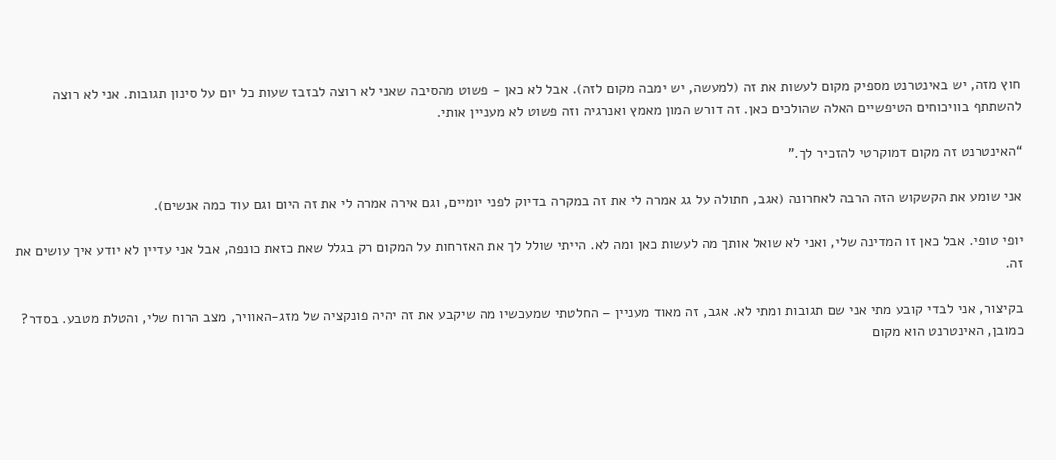חוץ מזה, יש באינטרנט מספיק מקום לעשות את זה (למעשה, יש ימבה מקום לזה). אבל לא כאן - פשוט מהסיבה שאני לא רוצה לבזבז שעות כל יום על סינון תגובות. אני לא רוצה להשתתף בוויכוחים הטיפשיים האלה שהולכים כאן. זה דורש המון מאמץ ואנרגיה וזה פשוט לא מעניין אותי.

“האינטרנט זה מקום דמוקרטי להזכיר לך.”

אני שומע את הקשקוש הזה הרבה לאחרונה (אגב, חתולה על גג אמרה לי את זה במקרה בדיוק לפני יומיים, וגם אירה אמרה לי את זה היום וגם עוד כמה אנשים).

יופי טופי. אבל כאן זו המדינה שלי, ואני לא שואל אותך מה לעשות כאן ומה לא. הייתי שולל לך את האזרחות על המקום רק בגלל שאת כזאת כונפה, אבל אני עדיין לא יודע איך עושים את זה.

בקיצור, אני לבדי קובע מתי אני שם תגובות ומתי לא. אגב, זה מאוד מעניין – החלטתי שמעכשיו מה שיקבע את זה יהיה פונקציה של מזג-האוויר, מצב הרוח שלי, והטלת מטבע. בסדר?
כמובן, האינטרנט הוא מקום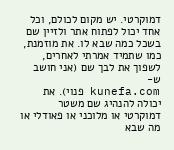דמוקרטי. יש מקום לכולם, וכל אחד יכול לפתוח אתר ולזיין שם בשכל כמה שבא לו. את מוזמנת, כמו שתמיד אמרתי לאחרים, לשפוך את לבך שם (אני חושב ש-
kunefa.com פנוי). את יכולה להנהיג שם משטר דמוקרטי או מלוכני או פאודלי או מה שבא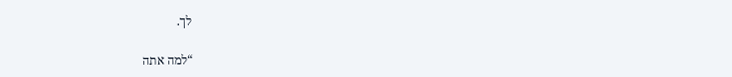לך.

“למה אתה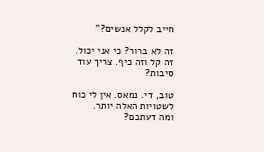חייב לקלל אנשים?”

זה לא ברור? כי אני יכול. זה קל וזה כיף. צריך עוד סיבות?

טוב, די. נמאס. אין לי כוח לשטויות האלה יותר.
ומה דעתכם?